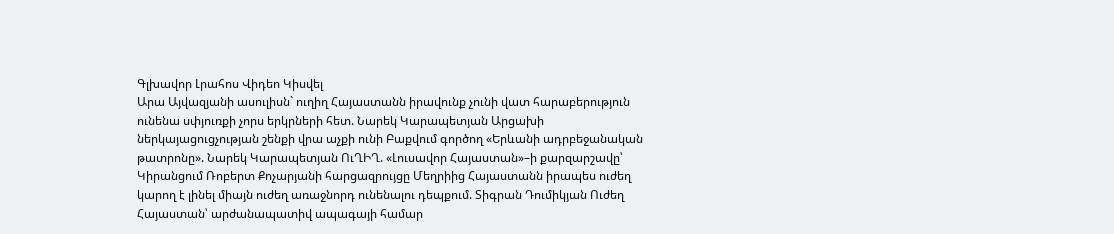Գլխավոր Լրահոս Վիդեո Կիսվել
Արա Այվազյանի ասուլիսն` ուղիղ Հայաստանն իրավունք չունի վատ հարաբերություն ունենա սփյուռքի չորս երկրների հետ. Նարեկ Կարապետյան Արցախի ներկայացուցչության շենքի վրա աչքի ունի Բաքվում գործող «Երևանի ադրբեջանական թատրոնը». Նարեկ Կարապետյան ՈւՂԻՂ. «Լուսավոր Հայաստան»–ի քարզարշավը՝ Կիրանցում Ռոբերտ Քոչարյանի հարցազրույցը Մեղրիից Հայաստանն իրապես ուժեղ կարող է լինել միայն ուժեղ առաջնորդ ունենալու դեպքում. Տիգրան Դումիկյան Ուժեղ Հայաստան՝ արժանապատիվ ապագայի համար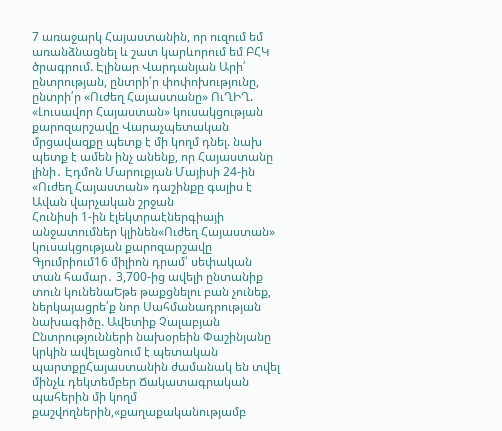7 առաջարկ Հայաստանին, որ ուզում եմ առանձնացնել և շատ կարևորում եմ ԲՀԿ ծրագրում. Էլինար Վարդանյան Արի՛ ընտրության, ընտրի՛ր փոփոխությունը, ընտրի՛ր «Ուժեղ Հայաստանը» ՈւՂԻՂ. «Լուսավոր Հայաստան» կուսակցության քարոզարշավը Վարաչպետական մրցավազքը պետք է մի կողմ դնել. նախ պետք է ամեն ինչ անենք, որ Հայաստանը լինի․ Էդմոն Մարուքյան Մայիսի 24-ին «Ուժեղ Հայաստան» դաշինքը գալիս է Ավան վարչական շրջան
Հունիսի 1-ին էլեկտրաէներգիայի անջատումներ կլինեն«Ուժեղ Հայաստան» կուսակցության քարոզարշավը Գյումրիում16 միլիոն դրամ՝ սեփական տան համար․ 3,700-ից ավելի ընտանիք տուն կունենաԵթե թաքցնելու բան չունեք, ներկայացրե՛ք նոր Սահմանադրության նախագիծը. Ավետիք Չալաբյան Ընտրությունների նախօրեին Փաշինյանը կրկին ավելացնում է պետական պարտքըՀայաստանին ժամանակ են տվել մինչև դեկտեմբեր Ճակատագրական պահերին մի կողմ քաշվողներին,«քաղաքականությամբ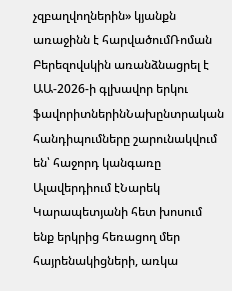չզբաղվողներին» կյանքն առաջինն է հարվածումՌոման Բերեզովսկին առանձնացրել է ԱԱ-2026-ի գլխավոր երկու ֆավորիտներինՆախընտրական հանդիպումները շարունակվում են՝ հաջորդ կանգառը Ալավերդիում էՆարեկ Կարապետյանի հետ խոսում ենք երկրից հեռացող մեր հայրենակիցների, առկա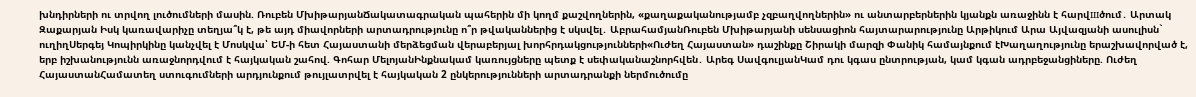խնդիրների ու տրվող լուծումների մասին. Ռուբեն ՄխիթարյանՃակատագրական պահերին մի կողմ քաշվողներին, «քաղաքականությամբ չզբաղվողներին» ու անտարբերներին կյանքն առաջինն է հարվшծում․ Արտակ Զաքարյան Իսկ կառավարիչը տեղյա՞կ է, թե այդ միավորների արտադրությունը ո՞ր թվականներից է սկսվել․ ԱբրահամյանՌուբեն Մխիթարյանի սենսացիոն հայտարարությունը Արթիկում Արա Այվազյանի ասուլիսն` ուղիղՍերգեյ Կոպիրկինը կանչվել է Մոսկվա՝ ԵՄ-ի հետ Հայաստանի մերձեցման վերաբերյալ խորհրդակցությունների«Ուժեղ Հայաստան» դաշինքը Շիրակի մարզի Փանիկ համայնքում էԽաղաղությունը երաշխավորված է, երբ իշխանությունն առաջնորդվում է հայկական շահով. Գոհար ՄելոյանԻնքնակամ կառույցները պետք է սեփականաշնորհվեն․ Արեգ ՍավգուլյանԿամ դու կգաս ընտրության, կամ կգան ադրբեջանցիները. Ուժեղ ՀայաստանՀամատեղ ստուգումների արդյունքում թույլատրվել է հայկական 2 ընկերությունների արտադրանքի ներմուծումը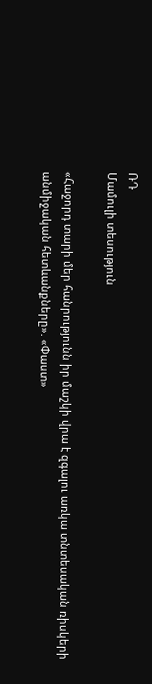ՌԴ
Մամուլի տեսություն

«Հաջորդ տարի մեր հանրությունն իր մաշկի վրա է զգալու առկա տնտեսական ռիսկերի անմիջական հետևանքները». «Փաստ»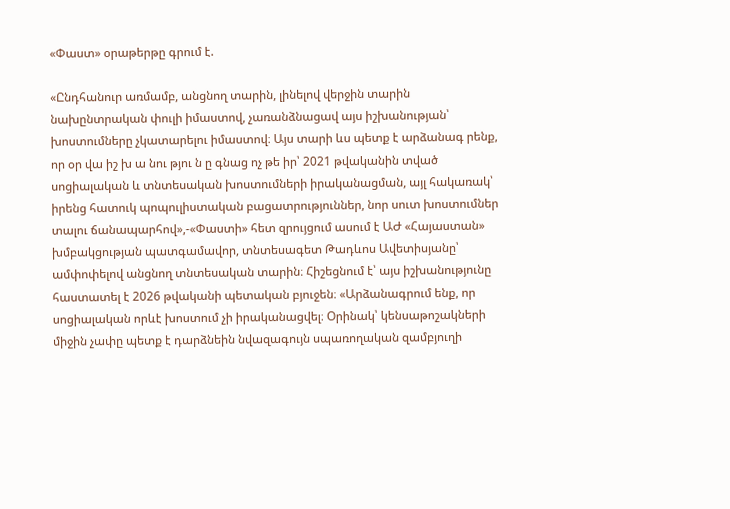«Փաստ» օրաթերթը գրում է.

«Ընդհանուր առմամբ, անցնող տարին, լինելով վերջին տարին նախընտրական փուլի իմաստով, չառանձնացավ այս իշխանության՝ խոստումները չկատարելու իմաստով։ Այս տարի ևս պետք է արձանագ րենք, որ օր վա իշ խ ա նու թյու ն ը գնաց ոչ թե իր՝ 2021 թվականին տված սոցիալական և տնտեսական խոստումների իրականացման, այլ հակառակ՝ իրենց հատուկ պոպուլիստական բացատրություններ, նոր սուտ խոստումներ տալու ճանապարհով»,-«Փաստի» հետ զրույցում ասում է ԱԺ «Հայաստան» խմբակցության պատգամավոր, տնտեսագետ Թադևոս Ավետիսյանը՝ ամփոփելով անցնող տնտեսական տարին։ Հիշեցնում է՝ այս իշխանությունը հաստատել է 2026 թվականի պետական բյուջեն։ «Արձանագրում ենք, որ սոցիալական որևէ խոստում չի իրականացվել։ Օրինակ՝ կենսաթոշակների միջին չափը պետք է դարձնեին նվազագույն սպառողական զամբյուղի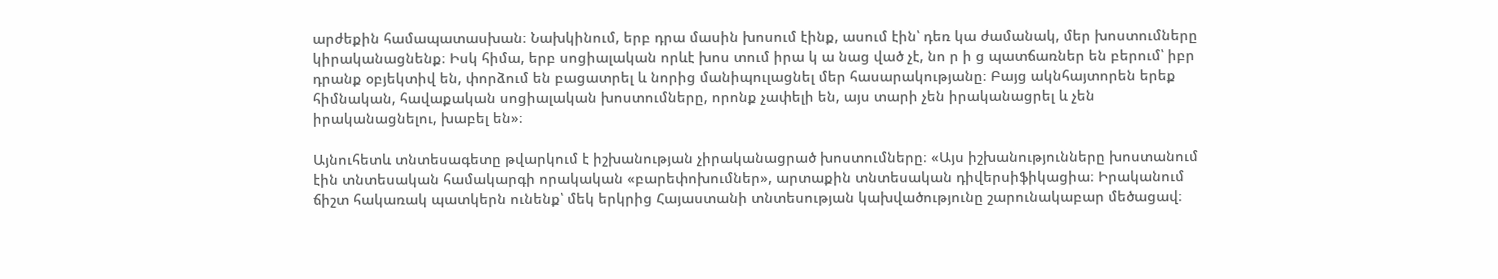արժեքին համապատասխան։ Նախկինում, երբ դրա մասին խոսում էինք, ասում էին՝ դեռ կա ժամանակ, մեր խոստումները կիրականացնենք։ Իսկ հիմա, երբ սոցիալական որևէ խոս տում իրա կ ա նաց ված չէ, նո ր ի ց պատճառներ են բերում՝ իբր դրանք օբյեկտիվ են, փորձում են բացատրել և նորից մանիպուլացնել մեր հասարակությանը։ Բայց ակնհայտորեն երեք հիմնական, հավաքական սոցիալական խոստումները, որոնք չափելի են, այս տարի չեն իրականացրել և չեն իրականացնելու, խաբել են»։

Այնուհետև տնտեսագետը թվարկում է իշխանության չիրականացրած խոստումները։ «Այս իշխանությունները խոստանում էին տնտեսական համակարգի որակական «բարեփոխումներ», արտաքին տնտեսական դիվերսիֆիկացիա։ Իրականում ճիշտ հակառակ պատկերն ունենք՝ մեկ երկրից Հայաստանի տնտեսության կախվածությունը շարունակաբար մեծացավ։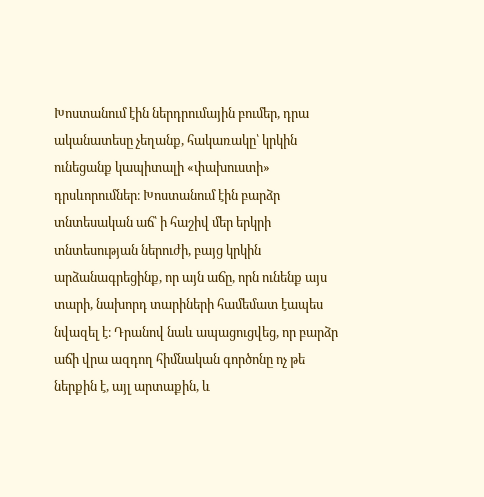Խոստանում էին ներդրումային բումեր, դրա ականատեսը չեղանք, հակառակը՝ կրկին ունեցանք կապիտալի «փախուստի» դրսևորումներ։ Խոստանում էին բարձր տնտեսական աճ՝ ի հաշիվ մեր երկրի տնտեսության ներուժի, բայց կրկին արձանագրեցինք, որ այն աճը, որն ունենք այս տարի, նախորդ տարիների համեմատ էապես նվազել է։ Դրանով նաև ապացուցվեց, որ բարձր աճի վրա ազդող հիմնական գործոնը ոչ թե ներքին է, այլ արտաքին, և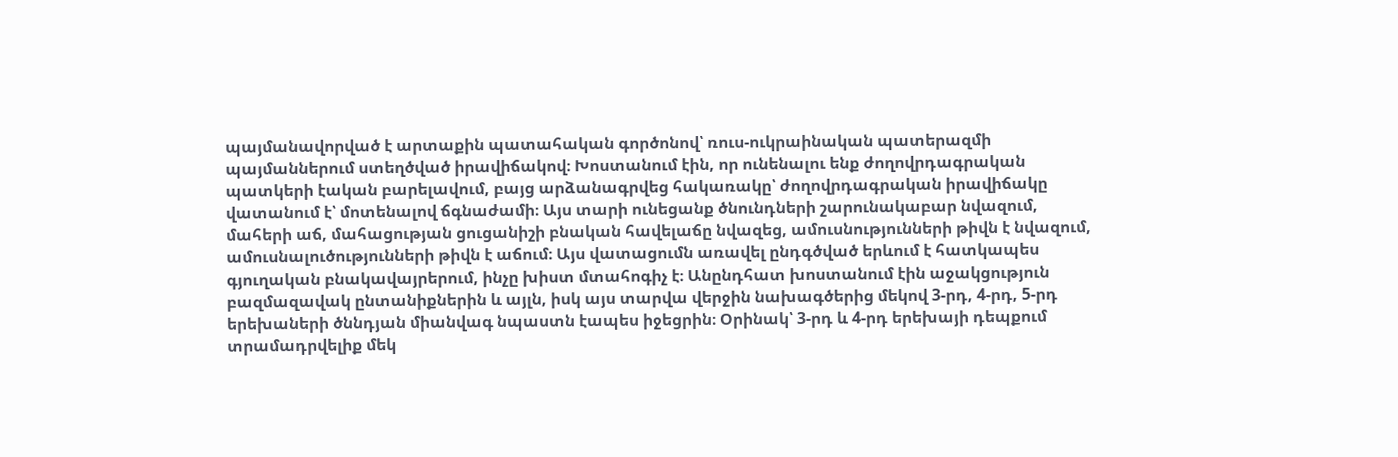պայմանավորված է արտաքին պատահական գործոնով՝ ռուս-ուկրաինական պատերազմի պայմաններում ստեղծված իրավիճակով։ Խոստանում էին, որ ունենալու ենք ժողովրդագրական պատկերի էական բարելավում, բայց արձանագրվեց հակառակը՝ ժողովրդագրական իրավիճակը վատանում է՝ մոտենալով ճգնաժամի։ Այս տարի ունեցանք ծնունդների շարունակաբար նվազում, մահերի աճ, մահացության ցուցանիշի բնական հավելաճը նվազեց, ամուսնությունների թիվն է նվազում, ամուսնալուծությունների թիվն է աճում։ Այս վատացումն առավել ընդգծված երևում է հատկապես գյուղական բնակավայրերում, ինչը խիստ մտահոգիչ է։ Անընդհատ խոստանում էին աջակցություն բազմազավակ ընտանիքներին և այլն, իսկ այս տարվա վերջին նախագծերից մեկով 3-րդ, 4-րդ, 5-րդ երեխաների ծննդյան միանվագ նպաստն էապես իջեցրին։ Օրինակ՝ 3-րդ և 4-րդ երեխայի դեպքում տրամադրվելիք մեկ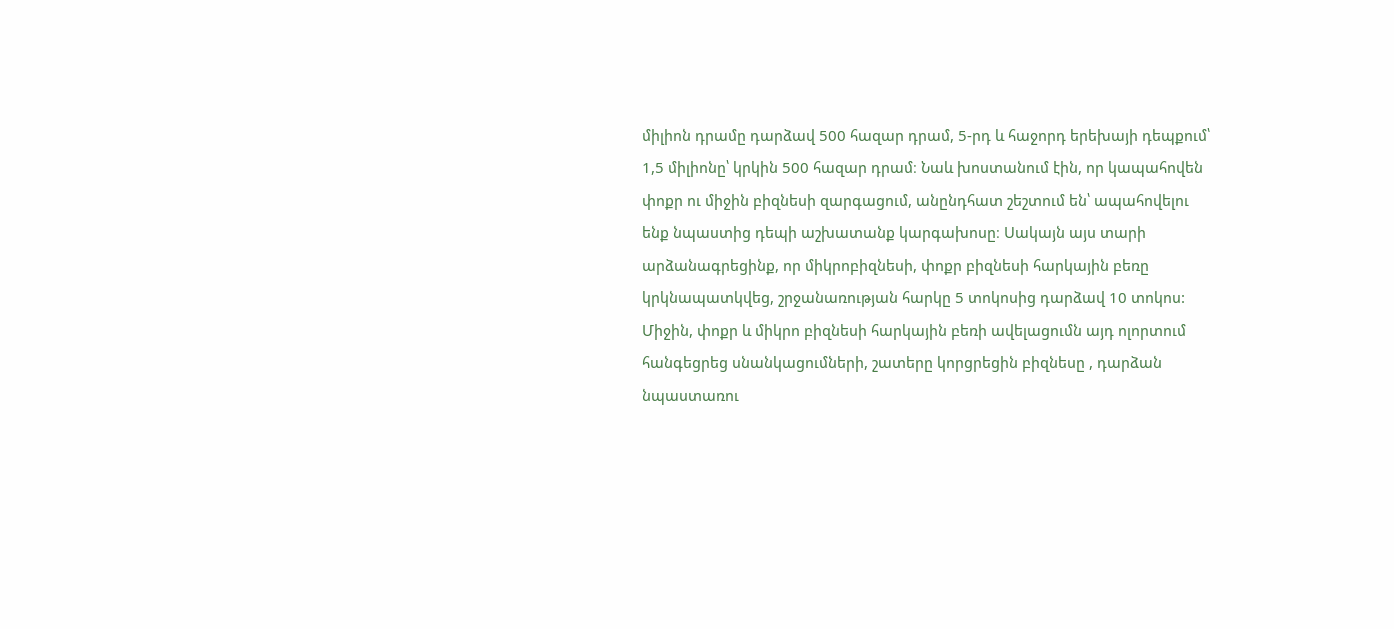միլիոն դրամը դարձավ 500 հազար դրամ, 5-րդ և հաջորդ երեխայի դեպքում՝ 1,5 միլիոնը՝ կրկին 500 հազար դրամ։ Նաև խոստանում էին, որ կապահովեն փոքր ու միջին բիզնեսի զարգացում, անընդհատ շեշտում են՝ ապահովելու ենք նպաստից դեպի աշխատանք կարգախոսը։ Սակայն այս տարի արձանագրեցինք, որ միկրոբիզնեսի, փոքր բիզնեսի հարկային բեռը կրկնապատկվեց, շրջանառության հարկը 5 տոկոսից դարձավ 10 տոկոս: Միջին, փոքր և միկրո բիզնեսի հարկային բեռի ավելացումն այդ ոլորտում հանգեցրեց սնանկացումների, շատերը կորցրեցին բիզնեսը , դարձան նպաստառու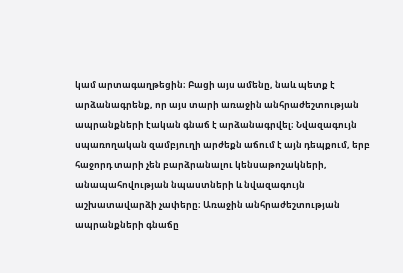կամ արտագաղթեցին։ Բացի այս ամենը, նաև պետք է արձանագրենք, որ այս տարի առաջին անհրաժեշտության ապրանքների էական գնաճ է արձանագրվել։ Նվազագույն սպառողական զամբյուղի արժեքն աճում է այն դեպքում, երբ հաջորդ տարի չեն բարձրանալու կենսաթոշակների, անապահովության նպաստների և նվազագույն աշխատավարձի չափերը։ Առաջին անհրաժեշտության ապրանքների գնաճը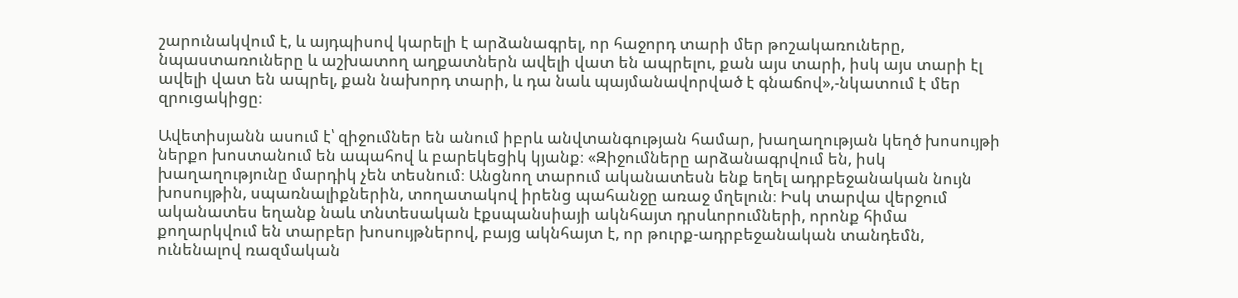շարունակվում է, և այդպիսով կարելի է արձանագրել, որ հաջորդ տարի մեր թոշակառուները, նպաստառուները և աշխատող աղքատներն ավելի վատ են ապրելու, քան այս տարի, իսկ այս տարի էլ ավելի վատ են ապրել, քան նախորդ տարի, և դա նաև պայմանավորված է գնաճով»,-նկատում է մեր զրուցակիցը։

Ավետիսյանն ասում է՝ զիջումներ են անում իբրև անվտանգության համար, խաղաղության կեղծ խոսույթի ներքո խոստանում են ապահով և բարեկեցիկ կյանք։ «Զիջումները արձանագրվում են, իսկ խաղաղությունը մարդիկ չեն տեսնում։ Անցնող տարում ականատեսն ենք եղել ադրբեջանական նույն խոսույթին, սպառնալիքներին, տողատակով իրենց պահանջը առաջ մղելուն։ Իսկ տարվա վերջում ականատես եղանք նաև տնտեսական էքսպանսիայի ակնհայտ դրսևորումների, որոնք հիմա քողարկվում են տարբեր խոսույթներով, բայց ակնհայտ է, որ թուրք-ադրբեջանական տանդեմն, ունենալով ռազմական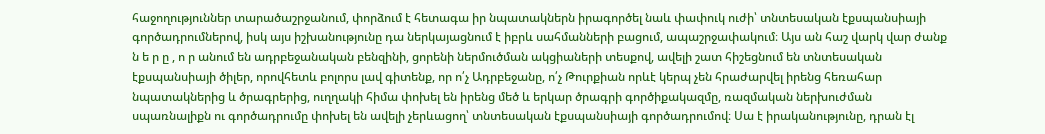հաջողություններ տարածաշրջանում, փորձում է հետագա իր նպատակներն իրագործել նաև փափուկ ուժի՝ տնտեսական էքսպանսիայի գործադրումներով, իսկ այս իշխանությունը դա ներկայացնում է իբրև սահմանների բացում, ապաշրջափակում։ Այս ան հաշ վարկ վար ժանք ն ե ր ը , ո ր անում են ադրբեջանական բենզինի, ցորենի ներմուծման ակցիաների տեսքով, ավելի շատ հիշեցնում են տնտեսական էքսպանսիայի ծիլեր, որովհետև բոլորս լավ գիտենք, որ ո՛չ Ադրբեջանը, ո՛չ Թուրքիան որևէ կերպ չեն հրաժարվել իրենց հեռահար նպատակներից և ծրագրերից, ուղղակի հիմա փոխել են իրենց մեծ և երկար ծրագրի գործիքակազմը, ռազմական ներխուժման սպառնալիքն ու գործադրումը փոխել են ավելի չերևացող՝ տնտեսական էքսպանսիայի գործադրումով։ Սա է իրականությունը, դրան էլ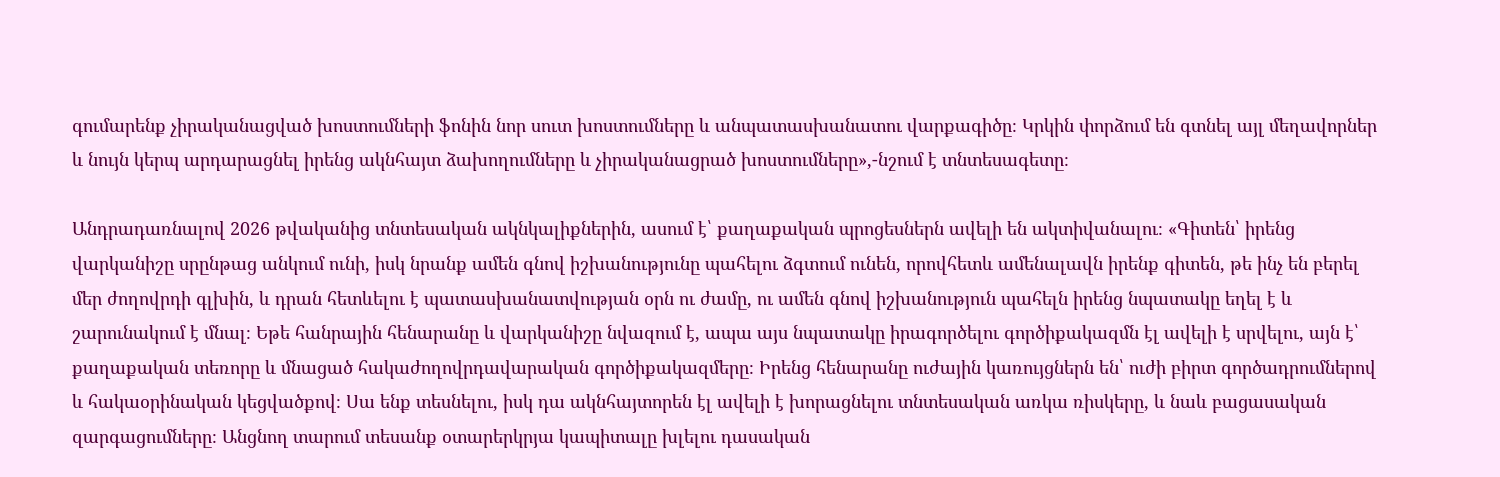գումարենք չիրականացված խոստումների ֆոնին նոր սուտ խոստումները և անպատասխանատու վարքագիծը։ Կրկին փորձում են գտնել այլ մեղավորներ և նույն կերպ արդարացնել իրենց ակնհայտ ձախողումները և չիրականացրած խոստումները»,-նշում է տնտեսագետը։

Անդրադառնալով 2026 թվականից տնտեսական ակնկալիքներին, ասում է՝ քաղաքական պրոցեսներն ավելի են ակտիվանալու։ «Գիտեն՝ իրենց վարկանիշը սրընթաց անկում ունի, իսկ նրանք ամեն գնով իշխանությունը պահելու ձգտում ունեն, որովհետև ամենալավն իրենք գիտեն, թե ինչ են բերել մեր ժողովրդի գլխին, և դրան հետևելու է պատասխանատվության օրն ու ժամը, ու ամեն գնով իշխանություն պահելն իրենց նպատակը եղել է և շարունակում է մնալ։ Եթե հանրային հենարանը և վարկանիշը նվազում է, ապա այս նպատակը իրագործելու գործիքակազմն էլ ավելի է սրվելու, այն է՝ քաղաքական տեռորը և մնացած հակաժողովրդավարական գործիքակազմերը։ Իրենց հենարանը ուժային կառույցներն են՝ ուժի բիրտ գործադրումներով և հակաօրինական կեցվածքով։ Սա ենք տեսնելու, իսկ դա ակնհայտորեն էլ ավելի է խորացնելու տնտեսական առկա ռիսկերը, և նաև բացասական զարգացումները։ Անցնող տարում տեսանք օտարերկրյա կապիտալը խլելու դասական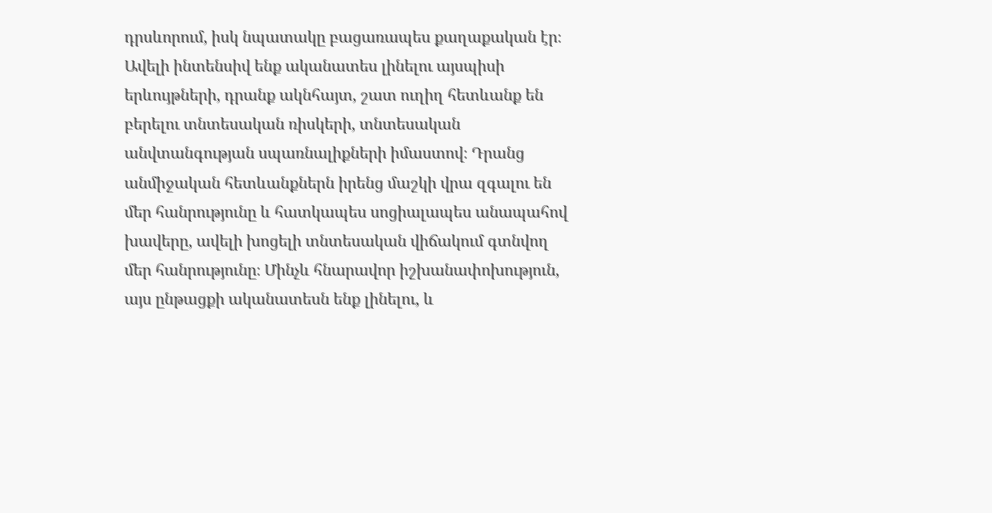դրսևորում, իսկ նպատակը բացառապես քաղաքական էր։ Ավելի ինտենսիվ ենք ականատես լինելու այսպիսի երևույթների, դրանք ակնհայտ, շատ ուղիղ հետևանք են բերելու տնտեսական ռիսկերի, տնտեսական անվտանգության սպառնալիքների իմաստով։ Դրանց անմիջական հետևանքներն իրենց մաշկի վրա զգալու են մեր հանրությունը և հատկապես սոցիալապես անապահով խավերը, ավելի խոցելի տնտեսական վիճակում գտնվող մեր հանրությունը։ Մինչև հնարավոր իշխանափոխություն, այս ընթացքի ականատեսն ենք լինելու, և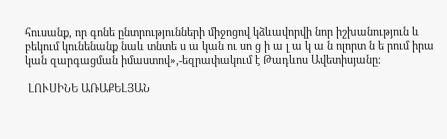հուսանք, որ գոնե ընտրությունների միջոցով կձևավորվի նոր իշխանություն և բեկում կունենանք նաև տնտե ս ա կան ու սո ց ի ա լ ա կ ա ն ոլորտ ն ե րում իրա կան զարգացման իմաստով»,-եզրափակում է Թադևոս Ավետիսյանը։

 ԼՈՒՍԻՆԵ ԱՌԱՔԵԼՅԱՆ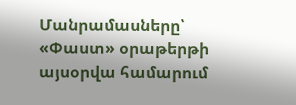Մանրամասները՝ «Փաստ» օրաթերթի այսօրվա համարում